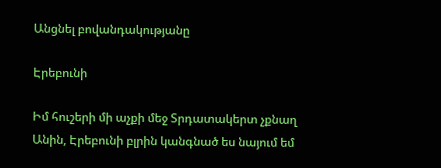Անցնել բովանդակությանը

Էրեբունի

Իմ հուշերի մի աչքի մեջ Տրդատակերտ չքնաղ Անին, Էրեբունի բլրին կանգնած ես նայում եմ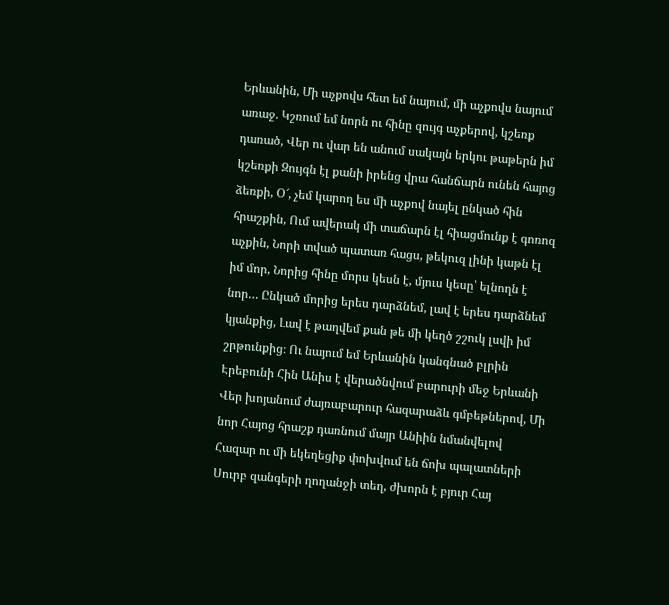Երևանին, Մի աչքովս հետ եմ նայում, մի աչքովս նայում առաջ. Կշռում եմ նորն ու հինը զույգ աչքերով, կշեռք դառած, Վեր ու վար են անում սակայն երկու թաթերն իմ կշեռքի Զույգն էլ քանի իրենց վրա հանճարն ունեն հայոց ձեռքի, Օ՜, չեմ կարող ես մի աչքով նայել ընկած հին հրաշքին, Ում ավերակ մի տաճարն էլ հիացմունք է գոռոզ աչքին, Նորի տված պատառ հացս, թեկուզ լինի կաթն էլ իմ մոր, Նորից հինը մորս կեսն է, մյուս կեսը՝ ելնողն է նոր… Ընկած մորից երես դարձնեմ, լավ է երես դարձնեմ կյանքից, Լավ է թաղվեմ քան թե մի կեղծ շշուկ լսվի իմ շրթունքից։ Ու նայում եմ Երևանին կանգնած բլրին Էրեբունի Հին Անիս է վերածնվում բարուրի մեջ Երևանի Վեր խոյանում ժայռաբարուր հազարաձև գմբեթներով, Մի նոր Հայոց հրաշք դառնում մայր Անիին նմանվելով Հազար ու մի եկեղեցիք փոխվում են ճոխ պալատների Սուրբ զանգերի ղողանջի տեղ, ժխորն է բյուր Հայ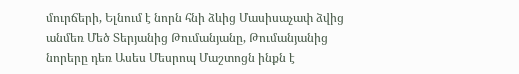մուրճերի, Ելնում է նորն հնի ձևից Մասիսաչափ ձվից անմեռ Մեծ Տերյանից Թումանյանը, Թումանյանից նորերը դեռ Ասես Մեսրոպ Մաշտոցն ինքն է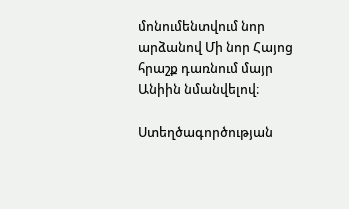մոնումենտվում նոր արձանով Մի նոր Հայոց հրաշք դառնում մայր Անիին նմանվելով։

Ստեղծագործության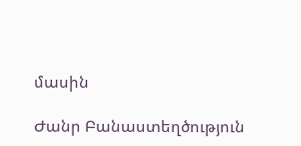մասին

Ժանր Բանաստեղծություն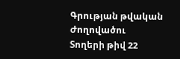Գրության թվական
Ժողովածու
Տողերի թիվ 22